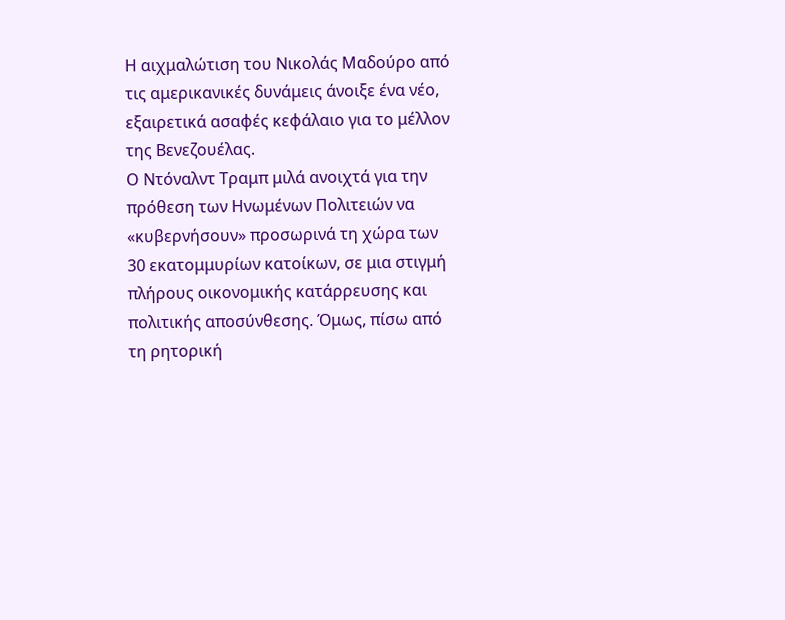Η αιχμαλώτιση του Νικολάς Μαδούρο από τις αμερικανικές δυνάμεις άνοιξε ένα νέο, εξαιρετικά ασαφές κεφάλαιο για το μέλλον της Βενεζουέλας.
Ο Ντόναλντ Τραμπ μιλά ανοιχτά για την πρόθεση των Ηνωμένων Πολιτειών να «κυβερνήσουν» προσωρινά τη χώρα των 30 εκατομμυρίων κατοίκων, σε μια στιγμή πλήρους οικονομικής κατάρρευσης και πολιτικής αποσύνθεσης. Όμως, πίσω από τη ρητορική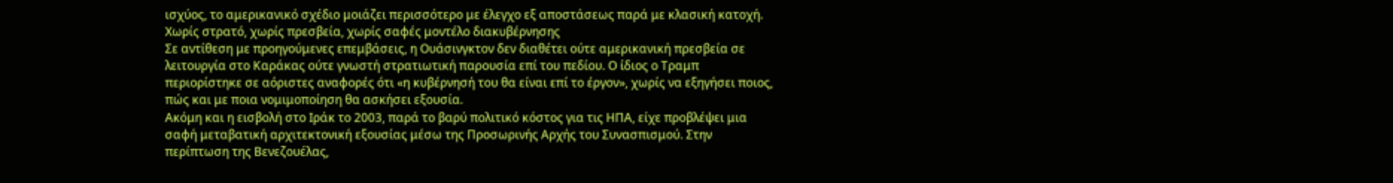ισχύος, το αμερικανικό σχέδιο μοιάζει περισσότερο με έλεγχο εξ αποστάσεως παρά με κλασική κατοχή.
Χωρίς στρατό, χωρίς πρεσβεία, χωρίς σαφές μοντέλο διακυβέρνησης
Σε αντίθεση με προηγούμενες επεμβάσεις, η Ουάσινγκτον δεν διαθέτει ούτε αμερικανική πρεσβεία σε λειτουργία στο Καράκας ούτε γνωστή στρατιωτική παρουσία επί του πεδίου. Ο ίδιος ο Τραμπ περιορίστηκε σε αόριστες αναφορές ότι «η κυβέρνησή του θα είναι επί το έργον», χωρίς να εξηγήσει ποιος, πώς και με ποια νομιμοποίηση θα ασκήσει εξουσία.
Ακόμη και η εισβολή στο Ιράκ το 2003, παρά το βαρύ πολιτικό κόστος για τις ΗΠΑ, είχε προβλέψει μια σαφή μεταβατική αρχιτεκτονική εξουσίας μέσω της Προσωρινής Αρχής του Συνασπισμού. Στην περίπτωση της Βενεζουέλας,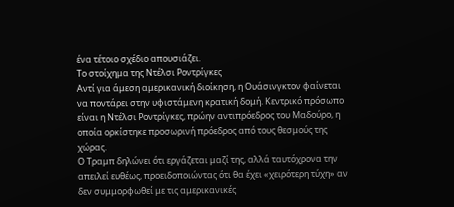ένα τέτοιο σχέδιο απουσιάζει.
Το στοίχημα της Ντέλσι Ροντρίγκες
Αντί για άμεση αμερικανική διοίκηση, η Ουάσινγκτον φαίνεται να ποντάρει στην υφιστάμενη κρατική δομή. Κεντρικό πρόσωπο είναι η Ντέλσι Ροντρίγκες, πρώην αντιπρόεδρος του Μαδούρο, η οποία ορκίστηκε προσωρινή πρόεδρος από τους θεσμούς της χώρας.
Ο Τραμπ δηλώνει ότι εργάζεται μαζί της, αλλά ταυτόχρονα την απειλεί ευθέως, προειδοποιώντας ότι θα έχει «χειρότερη τύχη» αν δεν συμμορφωθεί με τις αμερικανικές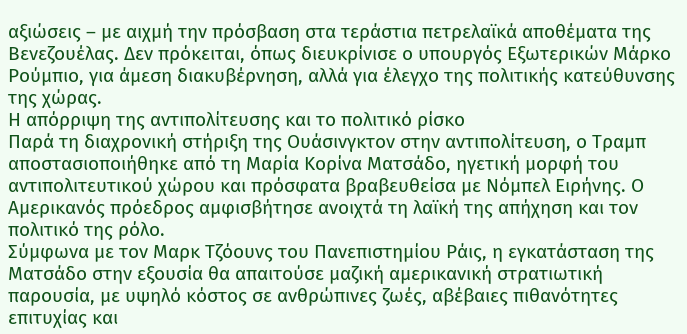αξιώσεις – με αιχμή την πρόσβαση στα τεράστια πετρελαϊκά αποθέματα της Βενεζουέλας. Δεν πρόκειται, όπως διευκρίνισε ο υπουργός Εξωτερικών Μάρκο Ρούμπιο, για άμεση διακυβέρνηση, αλλά για έλεγχο της πολιτικής κατεύθυνσης της χώρας.
Η απόρριψη της αντιπολίτευσης και το πολιτικό ρίσκο
Παρά τη διαχρονική στήριξη της Ουάσινγκτον στην αντιπολίτευση, ο Τραμπ αποστασιοποιήθηκε από τη Μαρία Κορίνα Ματσάδο, ηγετική μορφή του αντιπολιτευτικού χώρου και πρόσφατα βραβευθείσα με Νόμπελ Ειρήνης. Ο Αμερικανός πρόεδρος αμφισβήτησε ανοιχτά τη λαϊκή της απήχηση και τον πολιτικό της ρόλο.
Σύμφωνα με τον Μαρκ Τζόουνς του Πανεπιστημίου Ράις, η εγκατάσταση της Ματσάδο στην εξουσία θα απαιτούσε μαζική αμερικανική στρατιωτική παρουσία, με υψηλό κόστος σε ανθρώπινες ζωές, αβέβαιες πιθανότητες επιτυχίας και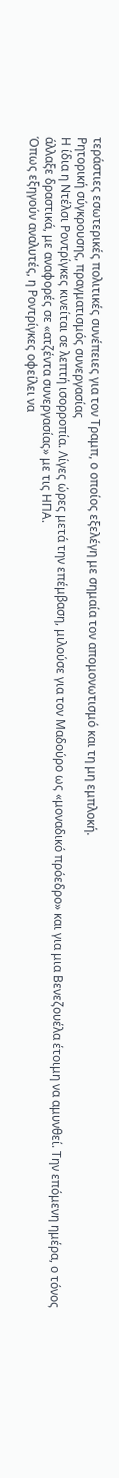τεράστιες εσωτερικές πολιτικές συνέπειες για τον Τραμπ, ο οποίος εξελέγη με σημαία τον απομονωτισμό και τη μη εμπλοκή.
Ρητορική σύγκρουσης, πραγματισμός συνεργασίας
Η ίδια η Ντέλσι Ροντρίγκες κινείται σε λεπτή ισορροπία. Λίγες ώρες μετά την επέμβαση, μιλούσε για τον Μαδούρο ως «μοναδικό πρόεδρο» και για μια Βενεζουέλα έτοιμη να αμυνθεί. Την επόμενη ημέρα, ο τόνος άλλαξε δραστικά, με αναφορές σε «ατζέντα συνεργασίας» με τις ΗΠΑ.
Όπως εξηγούν αναλυτές, η Ροντρίγκες οφείλει να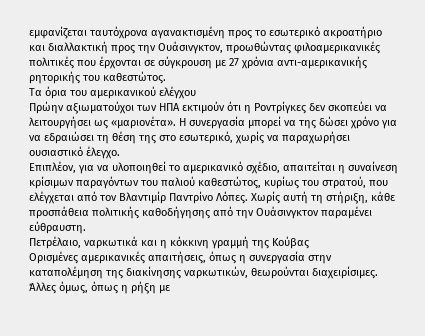εμφανίζεται ταυτόχρονα αγανακτισμένη προς το εσωτερικό ακροατήριο και διαλλακτική προς την Ουάσινγκτον, προωθώντας φιλοαμερικανικές πολιτικές που έρχονται σε σύγκρουση με 27 χρόνια αντι-αμερικανικής ρητορικής του καθεστώτος.
Τα όρια του αμερικανικού ελέγχου
Πρώην αξιωματούχοι των ΗΠΑ εκτιμούν ότι η Ροντρίγκες δεν σκοπεύει να λειτουργήσει ως «μαριονέτα». Η συνεργασία μπορεί να της δώσει χρόνο για να εδραιώσει τη θέση της στο εσωτερικό, χωρίς να παραχωρήσει ουσιαστικό έλεγχο.
Επιπλέον, για να υλοποιηθεί το αμερικανικό σχέδιο, απαιτείται η συναίνεση κρίσιμων παραγόντων του παλιού καθεστώτος, κυρίως του στρατού, που ελέγχεται από τον Βλαντιμίρ Παντρίνο Λόπες. Χωρίς αυτή τη στήριξη, κάθε προσπάθεια πολιτικής καθοδήγησης από την Ουάσινγκτον παραμένει εύθραυστη.
Πετρέλαιο, ναρκωτικά και η κόκκινη γραμμή της Κούβας
Ορισμένες αμερικανικές απαιτήσεις, όπως η συνεργασία στην καταπολέμηση της διακίνησης ναρκωτικών, θεωρούνται διαχειρίσιμες. Άλλες όμως, όπως η ρήξη με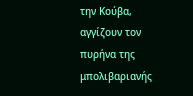την Κούβα, αγγίζουν τον πυρήνα της μπολιβαριανής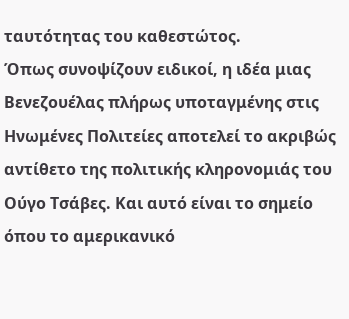ταυτότητας του καθεστώτος.
Όπως συνοψίζουν ειδικοί, η ιδέα μιας Βενεζουέλας πλήρως υποταγμένης στις Ηνωμένες Πολιτείες αποτελεί το ακριβώς αντίθετο της πολιτικής κληρονομιάς του Ούγο Τσάβες. Και αυτό είναι το σημείο όπου το αμερικανικό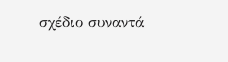σχέδιο συναντά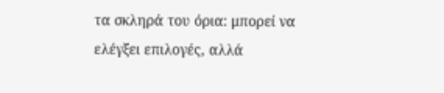τα σκληρά του όρια: μπορεί να ελέγξει επιλογές, αλλά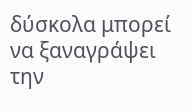δύσκολα μπορεί να ξαναγράψει την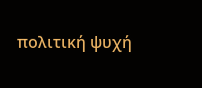πολιτική ψυχή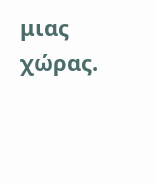μιας χώρας.